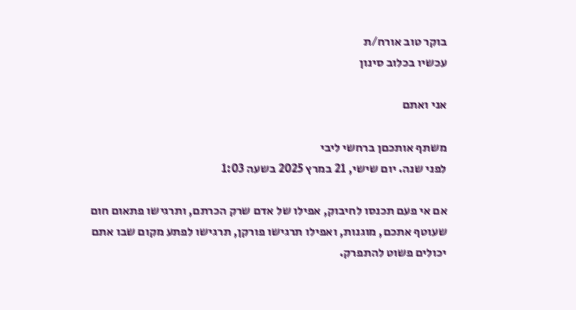בוקר טוב אורח/ת
עכשיו בכלוב סינון

אני ואתם

משתף אותכםן ברחשי ליבי
לפני שנה. יום שישי, 21 במרץ 2025 בשעה 1:03

אם אי פעם תכנסו לחיבוק, אפילו של אדם שרק הכרתם, ותרגישו פתאום חום שעוטף אתכם, מוגנות, ואפילו תרגישו פורקן, תרגישו לפתע מקום שבו אתם יכולים פשוט להתפרק.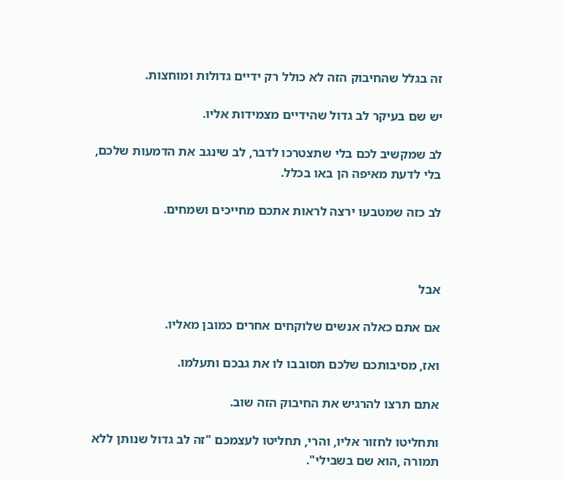זה בגלל שהחיבוק הזה לא כולל רק ידיים גדולות ומוחצות.

יש שם בעיקר לב גדול שהידיים מצמידות אליו.

לב שמקשיב לכם בלי שתצטרכו לדבר, לב שינגב את הדמעות שלכם, בלי לדעת מאיפה הן באו בכלל.

לב כזה שמטבעו ירצה לראות אתכם מחייכים ושמחים.



אבל

אם אתם כאלה אנשים שלוקחים אחרים כמובן מאליו.

ואז, מסיבותכם שלכם תסובבו לו את גבכם ותעלמו.

אתם תרצו להרגיש את החיבוק הזה שוב.

ותחליטו לחזור אליו, והרי, תחליטו לעצמכם "זה לב גדול שנותן ללא תמורה ,הוא שם בשבילי".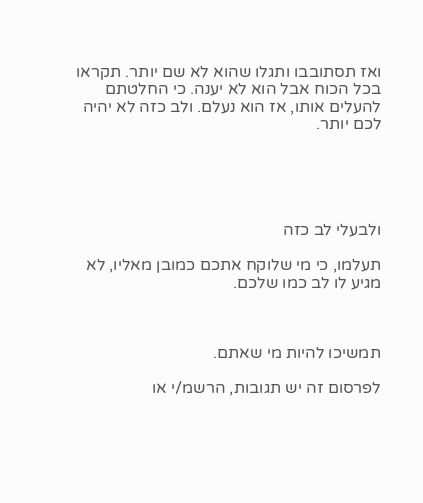ואז תסתובבו ותגלו שהוא לא שם יותר. תקראו בכל הכוח אבל הוא לא יענה. כי החלטתם להעלים אותו, אז הוא נעלם. ולב כזה לא יהיה לכם יותר.





ולבעלי לב כזה

תעלמו, כי מי שלוקח אתכם כמובן מאליו, לא מגיע לו לב כמו שלכם.



תמשיכו להיות מי שאתם.

לפרסום זה יש תגובות, הרשמ/י או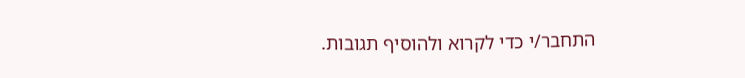התחבר/י כדי לקרוא ולהוסיף תגובות.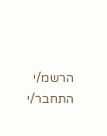הרשמ/י התחבר/י